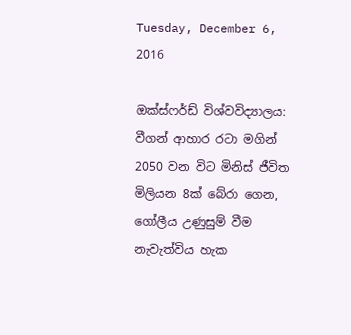Tuesday, December 6, 2016

ඔක්ස්ෆර්ඩ් විශ්වවිද්‍යාලය: වීගන් ආහාර රටා මගින් 2050 වන විට මිනිස් ජීවිත මිලියන 8ක් බේරා ගෙන, ගෝලීය උණුසුම් වීම නැවැත්විය හැක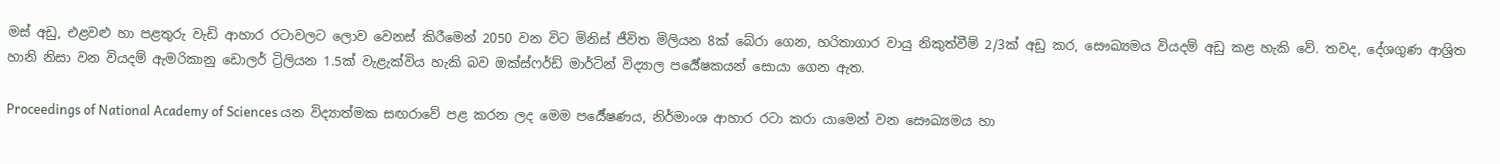මස් අඩු, එළවළු හා පළතුරු වැඩි ආහාර රටාවලට ලොව වෙනස් කිරීමෙන් 2050 වන විට මිනිස් ජීවිත මිලියන 8ක් බේරා ගෙන, හරිතාගාර වායු නිකුත්වීම් 2/3ක් අඩු කර, සෞඛ්‍යමය වියදම් අඩු කළ හැකි වේ. තවද, දේශගුණ ආශ්‍රිත හානි නිසා වන වියදම් ඇමරිකානු ඩොලර් ට්‍රිලියන 1.5ක් වැළැක්විය හැකි බව ඔක්ස්ෆර්ඩ් මාර්ටින් විද්‍යාල පර්‍යේෂකයන් සොයා ගෙන ඇත.

Proceedings of National Academy of Sciences යන විද්‍යාත්මක සඟරාවේ පළ කරන ලද මෙම පර්‍යේෂණය, නිර්මාංශ ආහාර රටා කරා යාමෙන් වන සෞඛ්‍යමය හා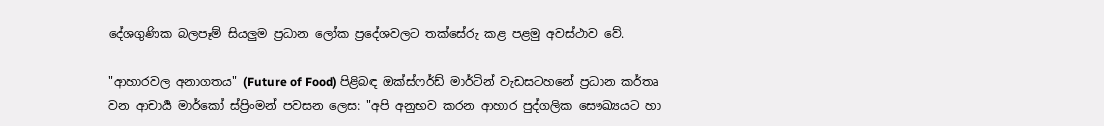දේශගුණික බලපෑම් සියලුම ප්‍රධාන ලෝක ප්‍රදේශවලට තක්සේරු කළ පළමු අවස්ථාව වේ.

"ආහාරවල අනාගතය" (Future of Food) පිළිබඳ ඔක්ස්ෆර්ඩ් මාර්ටින් වැඩසටහනේ ප්‍රධාන කර්තෘ වන ආචාර්‍ය මාර්කෝ ස්ප්‍රිංමන් පවසන ලෙස: "අපි අනුභව කරන ආහාර පුද්ගලික සෞඛ්‍යයට හා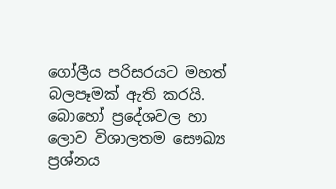ගෝලීය පරිසරයට මහත් බලපෑමක් ඇති කරයි. බොහෝ ප්‍රදේශවල හා ලොව විශාලතම සෞඛ්‍ය ප්‍රශ්නය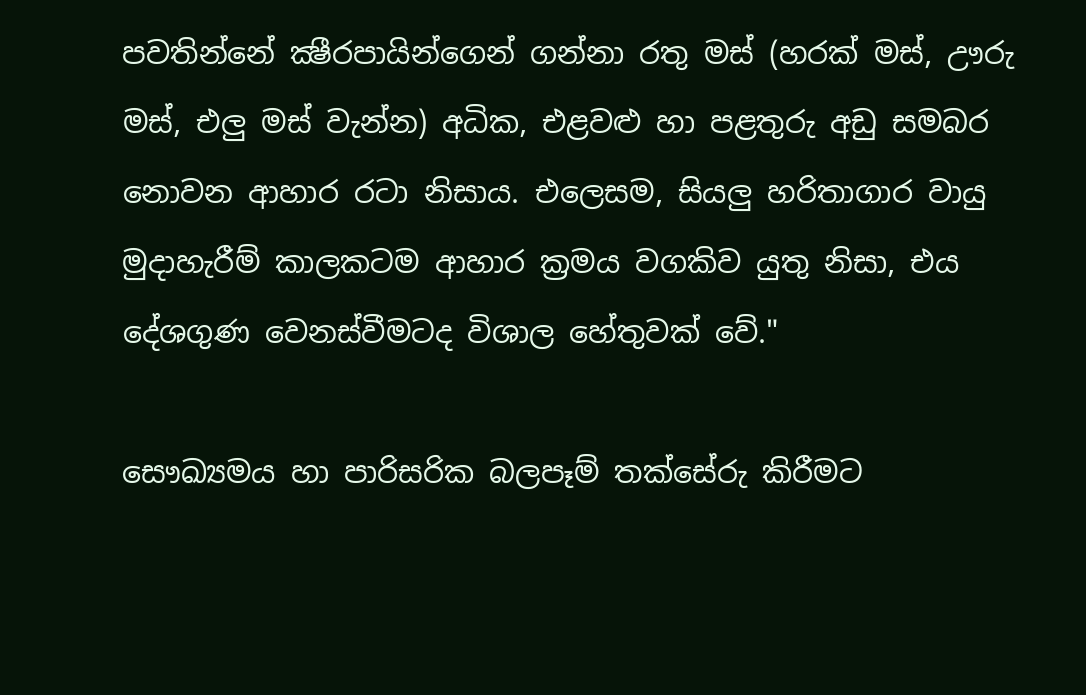පවතින්නේ ක්‍ෂීරපායින්ගෙන් ගන්නා රතු මස් (හරක් මස්, ඌරු මස්, එලු මස් වැන්න) අධික, එළවළු හා පළතුරු අඩු සමබර නොවන ආහාර රටා නිසාය. එලෙසම, සියලු හරිතාගාර වායු මුදාහැරීම් කාලකටම ආහාර ක්‍රමය වගකිව යුතු නිසා, එය දේශගුණ වෙනස්වීමටද විශාල හේතුවක් වේ."

සෞඛ්‍යමය හා පාරිසරික බලපෑම් තක්සේරු කිරීමට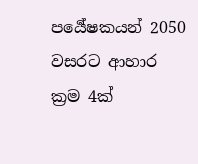පර්‍යේෂකයන් 2050 වසරට ආහාර ක්‍රම 4ක්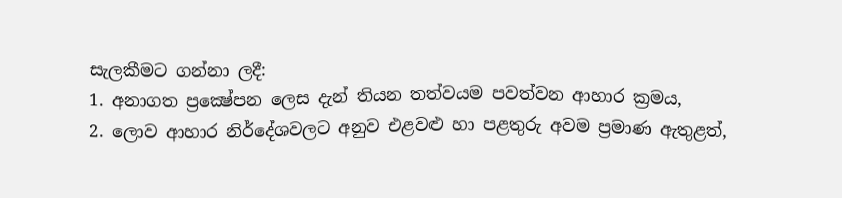සැලකීමට ගන්නා ලදී:
1. අනාගත ප්‍රක්‍ෂේපන ලෙස දැන් තියන තත්වයම පවත්වන ආහාර ක්‍රමය,
2. ලොව ආහාර නිර්දේශවලට අනුව එළවළු හා පළතුරු අවම ප්‍රමාණ ඇතුළත්,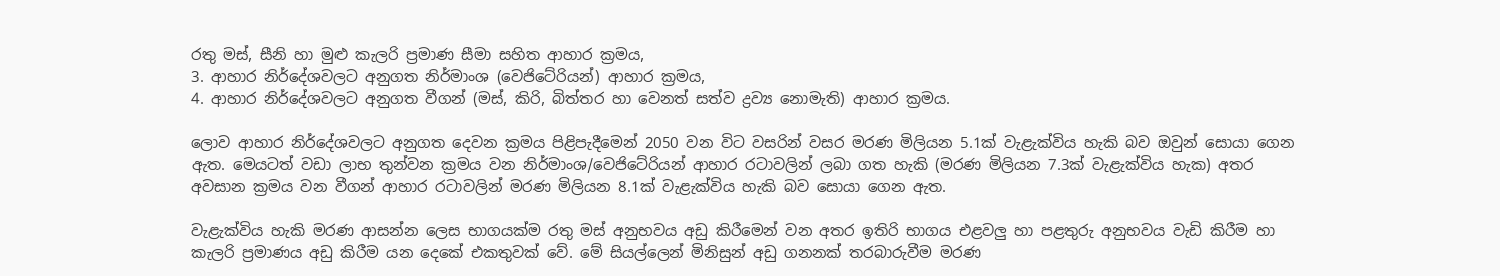රතු මස්, සීනි හා මුළු කැලරි ප්‍රමාණ සීමා සහිත ආහාර ක්‍රමය,
3. ආහාර නිර්දේශවලට අනුගත නිර්මාංශ (වෙජිටේරියන්) ආහාර ක්‍රමය,
4. ආහාර නිර්දේශවලට අනුගත වීගන් (මස්, කිරි, බිත්තර හා වෙනත් සත්ව ද්‍රව්‍ය නොමැති) ආහාර ක්‍රමය.

ලොව ආහාර නිර්දේශවලට අනුගත දෙවන ක්‍රමය පිළිපැදීමෙන් 2050 වන විට වසරින් වසර මරණ මිලියන 5.1ක් වැළැක්විය හැකි බව ඔවුන් සොයා ගෙන ඇත. මෙයටත් වඩා ලාභ තුන්වන ක්‍රමය වන නිර්මාංශ/වෙජිටේරියන් ආහාර රටාවලින් ලබා ගත හැකි (මරණ මිලියන 7.3ක් වැළැක්විය හැක) අතර අවසාන ක්‍රමය වන වීගන් ආහාර රටාවලින් මරණ මිලියන 8.1ක් වැළැක්විය හැකි බව සොයා ගෙන ඇත.

වැළැක්විය හැකි මරණ ආසන්න ලෙස භාගයක්ම රතු මස් අනුභවය අඩු කිරීමෙන් වන අතර ඉතිරි භාගය එළවලු හා පළතුරු අනුභවය වැඩි කිරීම හා කැලරි ප්‍රමාණය අඩු කිරීම යන දෙකේ එකතුවක් වේ. මේ සියල්ලෙන් මිනිසුන් අඩු ගනනක් තරබාරුවීම මරණ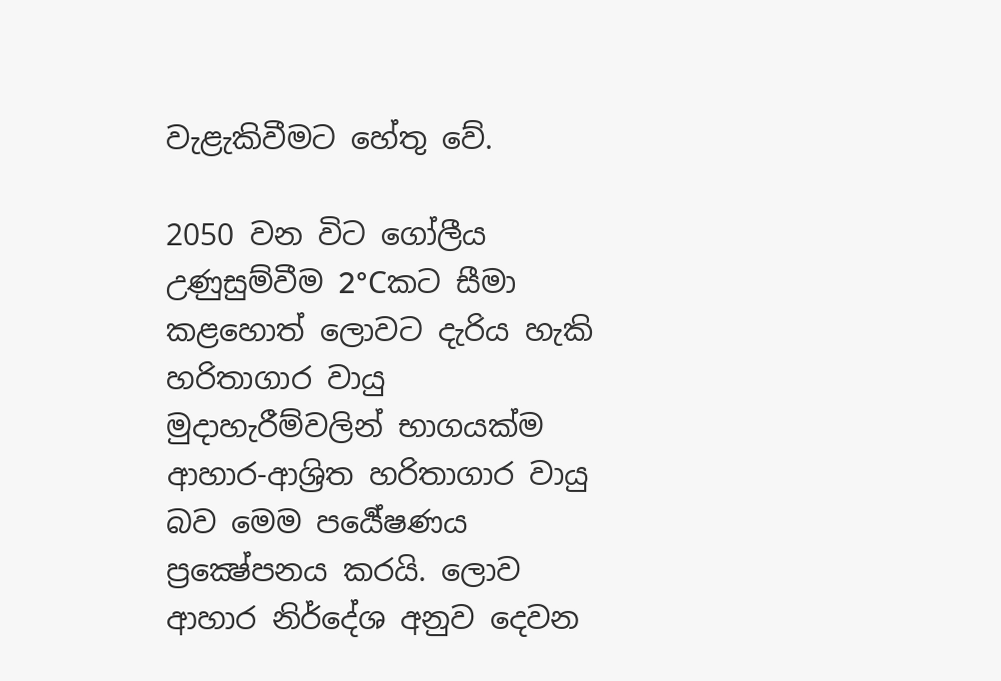වැළැකිවීමට හේතු වේ.

2050 වන විට ගෝලීය උණුසුම්වීම 2°Cකට සීමා කළහොත් ලොවට දැරිය හැකි හරිතාගාර වායු මුදාහැරීම්වලින් භාගයක්ම ආහාර-ආශ්‍රිත හරිතාගාර වායු බව මෙම පර්‍යේෂණය ප්‍රක්‍ෂේපනය කරයි. ලොව ආහාර නිර්දේශ අනුව දෙවන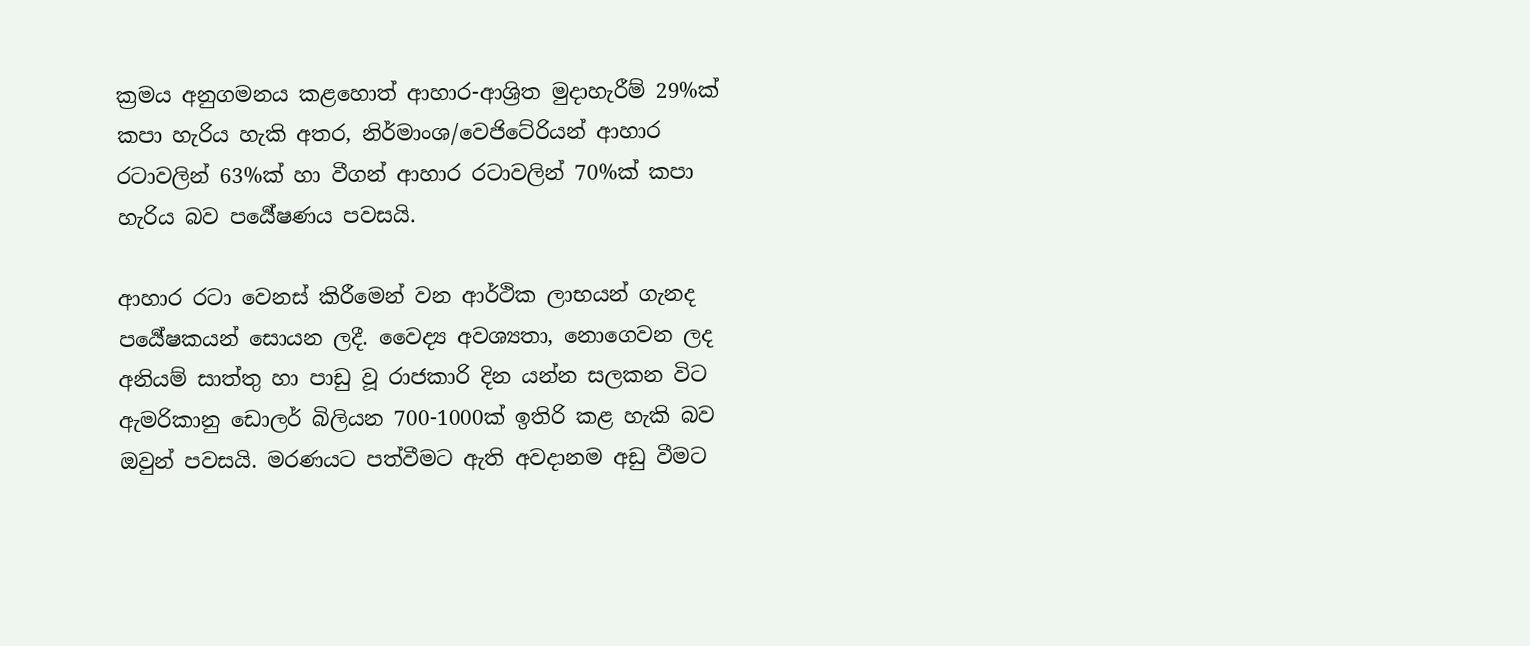ක්‍රමය අනුගමනය කළහොත් ආහාර-ආශ්‍රිත මුදාහැරීම් 29%ක් කපා හැරිය හැකි අතර, නිර්මාංශ/වෙජිටේරියන් ආහාර රටාවලින් 63%ක් හා වීගන් ආහාර රටාවලින් 70%ක් කපා හැරිය බව පර්‍යේෂණය පවසයි.

ආහාර රටා වෙනස් කිරීමෙන් වන ආර්ථික ලාභයන් ගැනද පර්‍යේෂකයන් සොයන ලදී. වෛද්‍ය අවශ්‍යතා, නොගෙවන ලද අනියම් සාත්තු හා පාඩු වූ රාජකාරි දින යන්න සලකන විට ඇමරිකානු ඩොලර් බිලියන 700-1000ක් ඉතිරි කළ හැකි බව ඔවුන් පවසයි. මරණයට පත්වීමට ඇති අවදානම අඩු වීමට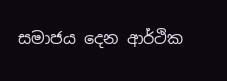සමාජය දෙන ආර්ථික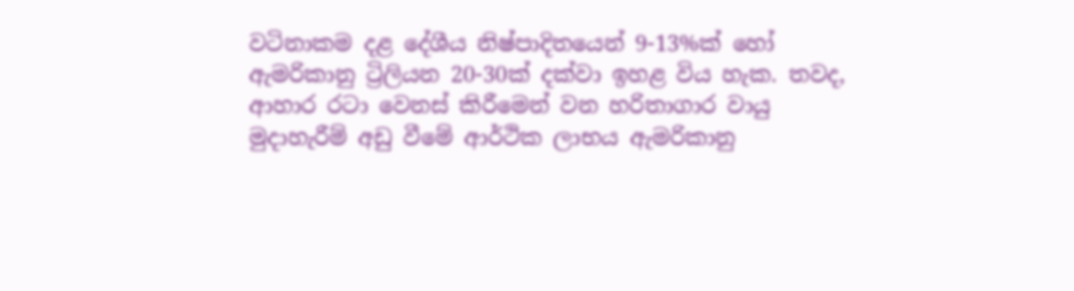වටිනාකම දළ දේශීය නිෂ්පාදිතයෙන් 9-13%ක් හෝ ඇමරිකානු ට්‍රිලියන 20-30ක් දක්වා ඉහළ විය හැක. තවද, ආහාර රටා වෙනස් කිරීමෙන් වන හරිතාගාර වායු මුදාහැරීම් අඩු වීමේ ආර්ථික ලාභය ඇමරිකානු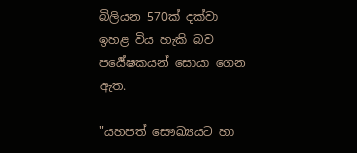බිලියන 570ක් දක්වා ඉහළ විය හැකි බව පර්‍යේෂකයන් සොයා ගෙන ඇත.

"යහපත් සෞඛ්‍යයට හා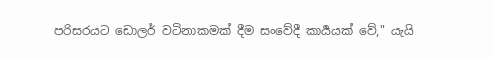පරිසරයට ඩොලර් වටිනාකමක් දීම සංවේදී කාර්‍යයක් වේ," යැයි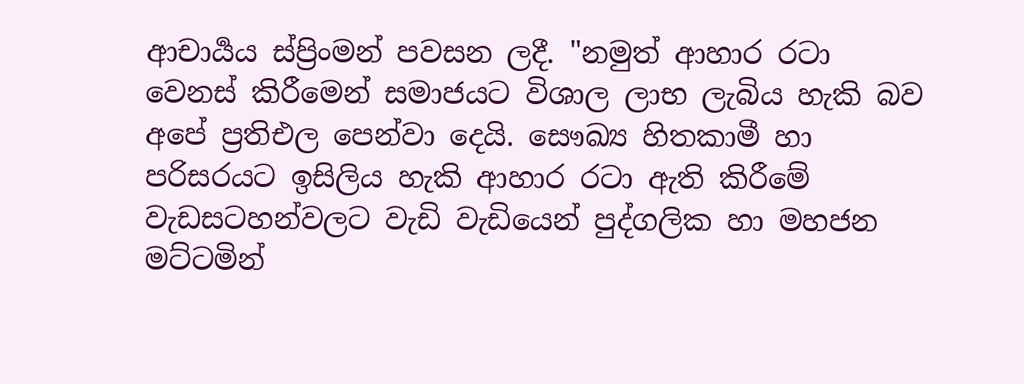ආචාර්‍යය ස්ප්‍රිංමන් පවසන ලදී. "නමුත් ආහාර රටා වෙනස් කිරීමෙන් සමාජයට විශාල ලාභ ලැබිය හැකි බව අපේ ප්‍රතිඑල පෙන්වා දෙයි. සෞඛ්‍ය හිතකාමී හා පරිසරයට ඉසිලිය හැකි ආහාර රටා ඇති කිරීමේ වැඩසටහන්වලට වැඩි වැඩියෙන් පුද්ගලික හා මහජන මට්ටමින්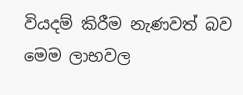වියදම් කිරීම නැණවත් බව මෙම ලාභවල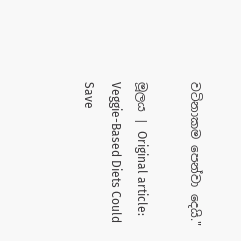වටිනාකම පෙන්වා දෙයි."

මූලය | Original article: Veggie-Based Diets Could Save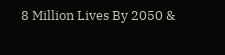8 Million Lives By 2050 &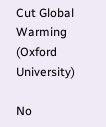Cut Global Warming (Oxford University)

No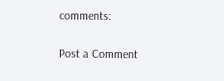comments:

Post a Comment